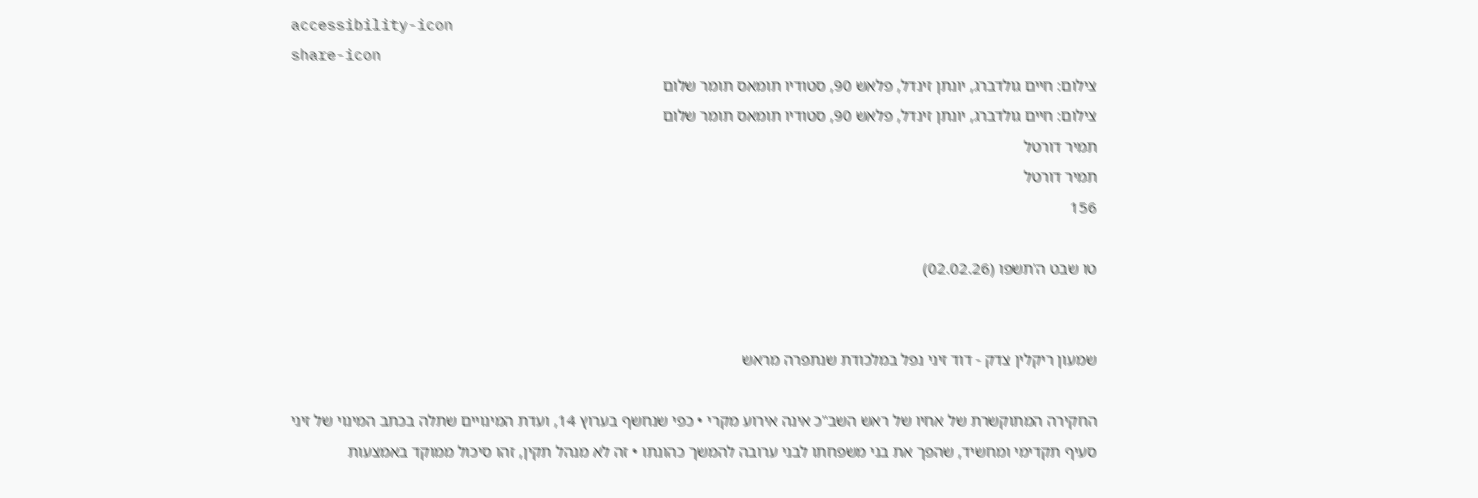accessibility-icon
share-icon
צילום: חיים גולדברג, יונתן זינדל, פלאש 90, סטודיו תומאס תומר שלום
צילום: חיים גולדברג, יונתן זינדל, פלאש 90, סטודיו תומאס תומר שלום
תמיר דורטל
תמיר דורטל
156

טו שבט ה'תשפו (02.02.26)


שמעון ריקלין צדק - דוד זיני נפל במלכודת שנתפרה מראש

החקירה המתוקשרת של אחיו של ראש השב"כ אינה אירוע מקרי • כפי שנחשף בערוץ 14, ועדת המינויים שתלה בכתב המינוי של זיני סעיף תקדימי ומחשיד, שהפך את בני משפחתו לבני ערובה להמשך כהונתו • זה לא מנהל תקין, זהו סיכול ממוקד באמצעות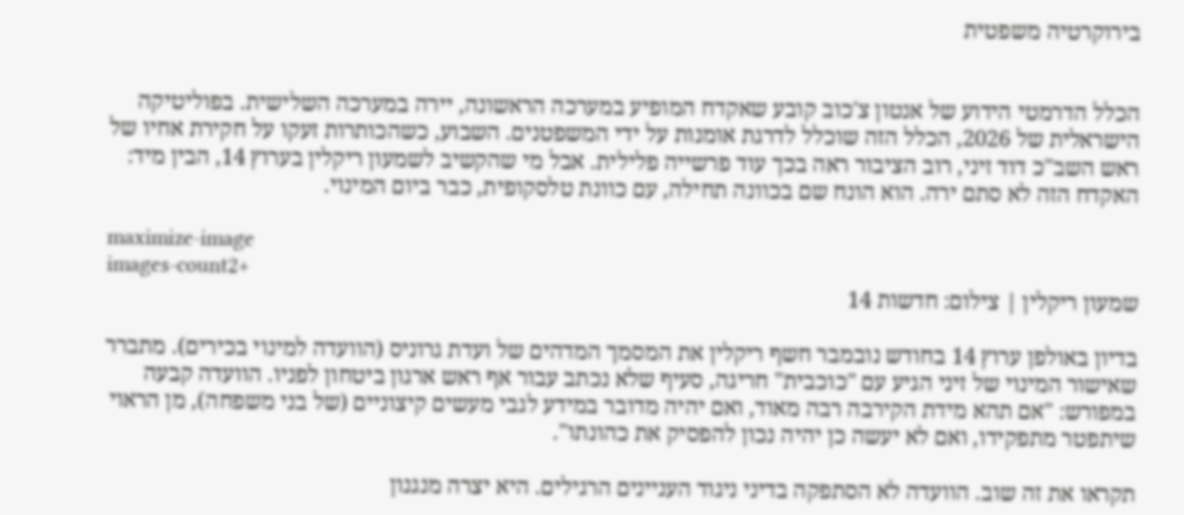בירוקרטיה משפטית


הכלל הדרמטי הידוע של אנטון צ'כוב קובע שאקדח המופיע במערכה הראשונה, יירה במערכה השלישית. בפוליטיקה הישראלית של 2026, הכלל הזה שוכלל לדרגת אומנות על ידי המשפטנים. השבוע, כשהכותרות זעקו על חקירת אחיו של ראש השב"כ דוד זיני, רוב הציבור ראה בכך עוד פרשייה פלילית. אבל מי שהקשיב לשמעון ריקלין בערוץ 14, הבין מיד: האקדח הזה לא סתם ירה. הוא הונח שם בכוונה תחילה, עם כוונת טלסקופית, כבר ביום המינוי.

maximize-image
images-count2+
שמעון ריקלין | צילום: חדשות 14

בדיון באולפן ערוץ 14 בחודש נובמבר חשף ריקלין את המסמך המדהים של ועדת גרוניס (הוועדה למינוי בכירים). מתברר שאישור המינוי של זיני הגיע עם "כוכבית" חריגה, סעיף שלא נכתב עבור אף ראש ארגון ביטחון לפניו. הוועדה קבעה במפורש: "אם תהא מידת הקירבה רבה מאוד, ואם יהיה מדובר במידע לגבי מעשים קיצוניים (של בני משפחה), מן הראוי שיתפטר מתפקידו, ואם לא יעשה כן יהיה נכון להפסיק את כהונתו".

תקראו את זה שוב. הוועדה לא הסתפקה בדיני ניגוד העניינים הרגילים. היא יצרה מנגנון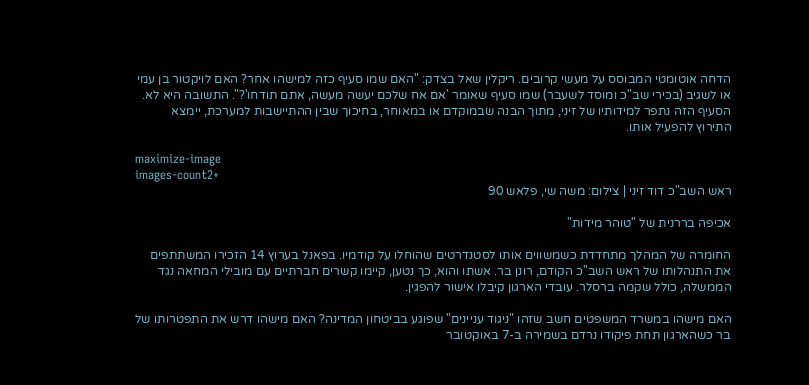הדחה אוטומטי המבוסס על מעשי קרובים. ריקלין שאל בצדק: "האם שמו סעיף כזה למישהו אחר? האם לויקטור בן עמי או לשגיב (בכירי שב"כ ומוסד לשעבר) שמו סעיף שאומר 'אם אח שלכם יעשה מעשה, אתם תודחו'?". התשובה היא לא. הסעיף הזה נתפר למידותיו של זיני, מתוך הבנה שבמוקדם או במאוחר, בחיכוך שבין ההתיישבות למערכת, יימצא התירוץ להפעיל אותו.

maximize-image
images-count2+
ראש השב"כ דוד זיני | צילום: משה שי, פלאש 90

אכיפה בררנית של "טוהר מידות"

החומרה של המהלך מתחדדת כשמשווים אותו לסטנדרטים שהוחלו על קודמיו. בפאנל בערוץ 14 הזכירו המשתתפים את התנהלותו של ראש השב"כ הקודם, רונן בר. אשתו והוא, כך נטען, קיימו קשרים חברתיים עם מובילי המחאה נגד הממשלה, כולל שקמה ברסלר. עובדי הארגון קיבלו אישור להפגין.

האם מישהו במשרד המשפטים חשב שזהו "ניגוד עניינים" שפוגע בביטחון המדינה? האם מישהו דרש את התפטרותו של בר כשהארגון תחת פיקודו נרדם בשמירה ב-7 באוקטובר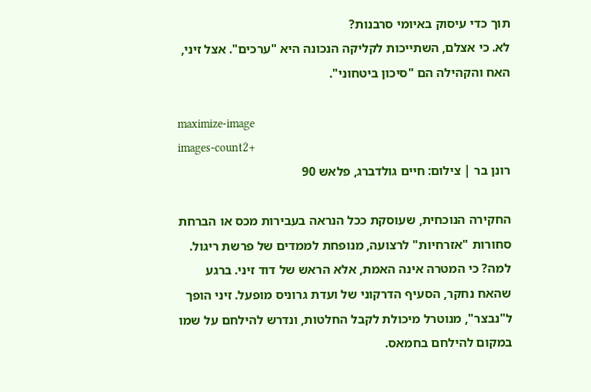תוך כדי עיסוק באיומי סרבנות?
לא. כי אצלם, השתייכות לקליקה הנכונה היא "ערכים". אצל זיני, האח והקהילה הם "סיכון ביטחוני".

maximize-image
images-count2+
רונן בר | צילום: חיים גולדברג, פלאש 90

החקירה הנוכחית, שעוסקת ככל הנראה בעבירות מכס או הברחת סחורות "אזרחיות" לרצועה, מנופחת לממדים של פרשת ריגול. למה? כי המטרה אינה האמת, אלא הראש של דוד זיני. ברגע שהאח נחקר, הסעיף הדרקוני של ועדת גרוניס מופעל. זיני הופך ל"נבצר", מנוטרל מיכולת לקבל החלטות, ונדרש להילחם על שמו במקום להילחם בחמאס.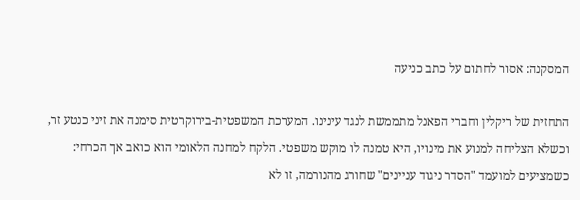המסקנה: אסור לחתום על כתב כניעה

התחזית של ריקלין וחברי הפאנל מתממשת לנגד עינינו. המערכת המשפטית-בירוקרטית סימנה את זיני כנטע זר, וכשלא הצליחה למנוע את מינויו, היא טמנה לו מוקש משפטי. הלקח למחנה הלאומי הוא כואב אך הכרחי: כשמציעים למועמד "הסדר ניגוד עניינים" שחורג מהנורמה, זו לא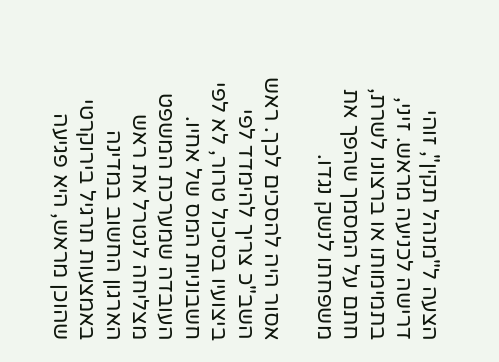הצעה ל"מנהל תקין", זוהי דרישה לכניעה מראש. זיני, בתמימותו או ברצונו לשרת, חתם על המסמך שהפך את משפחתו לנשק נגדו.

אסור היה להסכים לכך. ראש השב"כ צריך להימדד לפי ביצועיו בסיכול טרור, לא לפי חשבוניות המס של אחיו. העובדה שמערכת המשפט מצליחה לנטרל את ראש הארגון החשוב במדינה באמצעות תרגיל בירוקרטי שהוכן מראש, היא פגיעה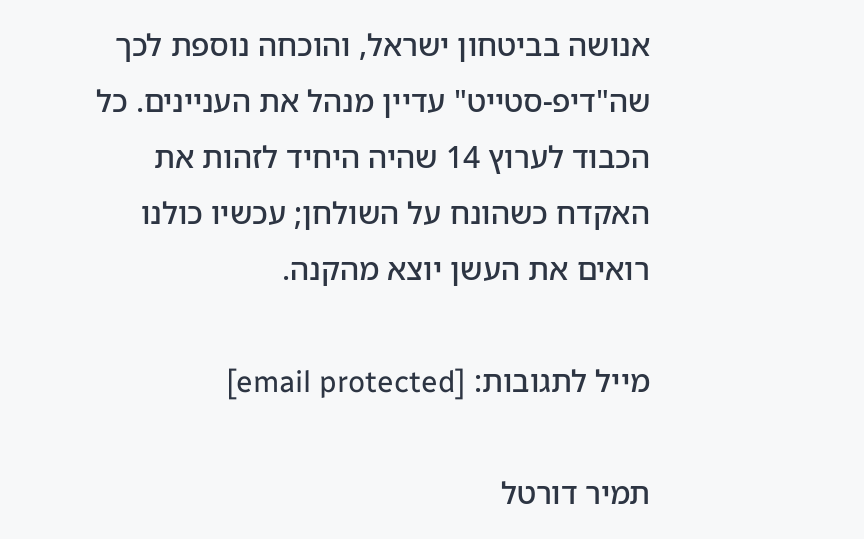אנושה בביטחון ישראל, והוכחה נוספת לכך שה"דיפ-סטייט" עדיין מנהל את העניינים. כל הכבוד לערוץ 14 שהיה היחיד לזהות את האקדח כשהונח על השולחן; עכשיו כולנו רואים את העשן יוצא מהקנה.

מייל לתגובות: [email protected]

תמיר דורטל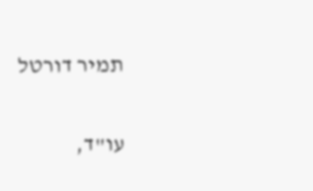תמיר דורטל

עו"ד,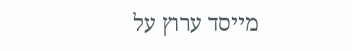מייסד ערוץ על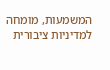המשמעות, מומחה למדיניות ציבורית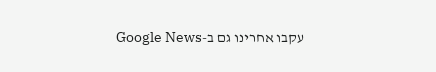עקבו אחרינו גם ב-Google News